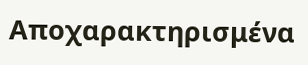Αποχαρακτηρισμένα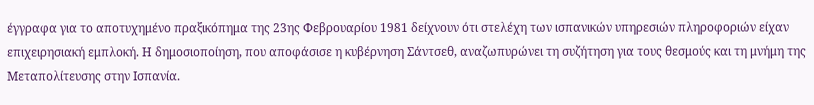έγγραφα για το αποτυχημένο πραξικόπημα της 23ης Φεβρουαρίου 1981 δείχνουν ότι στελέχη των ισπανικών υπηρεσιών πληροφοριών είχαν επιχειρησιακή εμπλοκή. Η δημοσιοποίηση, που αποφάσισε η κυβέρνηση Σάντσεθ, αναζωπυρώνει τη συζήτηση για τους θεσμούς και τη μνήμη της Μεταπολίτευσης στην Ισπανία.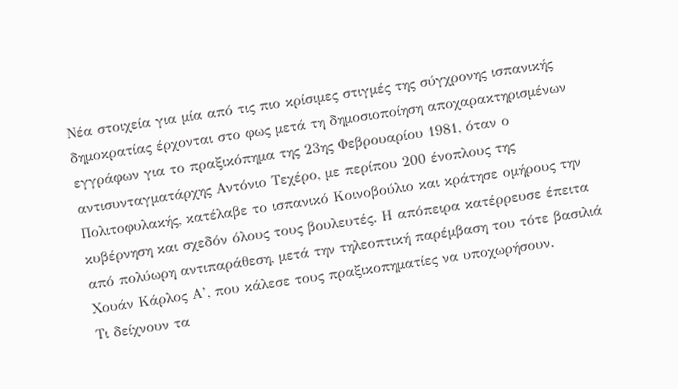Νέα στοιχεία για μία από τις πιο κρίσιμες στιγμές της σύγχρονης ισπανικής δημοκρατίας έρχονται στο φως μετά τη δημοσιοποίηση αποχαρακτηρισμένων εγγράφων για το πραξικόπημα της 23ης Φεβρουαρίου 1981, όταν ο αντισυνταγματάρχης Αντόνιο Τεχέρο, με περίπου 200 ένοπλους της Πολιτοφυλακής, κατέλαβε το ισπανικό Κοινοβούλιο και κράτησε ομήρους την κυβέρνηση και σχεδόν όλους τους βουλευτές. Η απόπειρα κατέρρευσε έπειτα από πολύωρη αντιπαράθεση, μετά την τηλεοπτική παρέμβαση του τότε βασιλιά Χουάν Κάρλος Α’, που κάλεσε τους πραξικοπηματίες να υποχωρήσουν.
Τι δείχνουν τα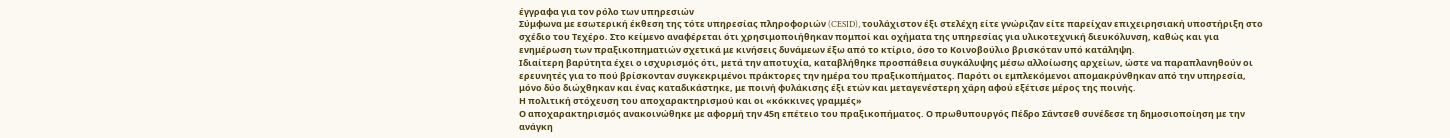έγγραφα για τον ρόλο των υπηρεσιών
Σύμφωνα με εσωτερική έκθεση της τότε υπηρεσίας πληροφοριών (CESID), τουλάχιστον έξι στελέχη είτε γνώριζαν είτε παρείχαν επιχειρησιακή υποστήριξη στο σχέδιο του Τεχέρο. Στο κείμενο αναφέρεται ότι χρησιμοποιήθηκαν πομποί και οχήματα της υπηρεσίας για υλικοτεχνική διευκόλυνση, καθώς και για ενημέρωση των πραξικοπηματιών σχετικά με κινήσεις δυνάμεων έξω από το κτίριο, όσο το Κοινοβούλιο βρισκόταν υπό κατάληψη.
Ιδιαίτερη βαρύτητα έχει ο ισχυρισμός ότι, μετά την αποτυχία, καταβλήθηκε προσπάθεια συγκάλυψης μέσω αλλοίωσης αρχείων, ώστε να παραπλανηθούν οι ερευνητές για το πού βρίσκονταν συγκεκριμένοι πράκτορες την ημέρα του πραξικοπήματος. Παρότι οι εμπλεκόμενοι απομακρύνθηκαν από την υπηρεσία, μόνο δύο διώχθηκαν και ένας καταδικάστηκε, με ποινή φυλάκισης έξι ετών και μεταγενέστερη χάρη αφού εξέτισε μέρος της ποινής.
Η πολιτική στόχευση του αποχαρακτηρισμού και οι «κόκκινες γραμμές»
Ο αποχαρακτηρισμός ανακοινώθηκε με αφορμή την 45η επέτειο του πραξικοπήματος. Ο πρωθυπουργός Πέδρο Σάντσεθ συνέδεσε τη δημοσιοποίηση με την ανάγκη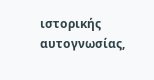ιστορικής αυτογνωσίας,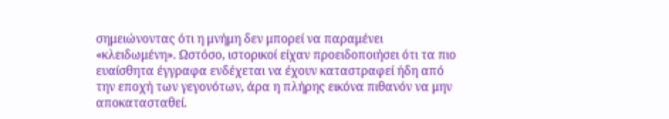σημειώνοντας ότι η μνήμη δεν μπορεί να παραμένει «κλειδωμένη». Ωστόσο, ιστορικοί είχαν προειδοποιήσει ότι τα πιο ευαίσθητα έγγραφα ενδέχεται να έχουν καταστραφεί ήδη από την εποχή των γεγονότων, άρα η πλήρης εικόνα πιθανόν να μην αποκατασταθεί.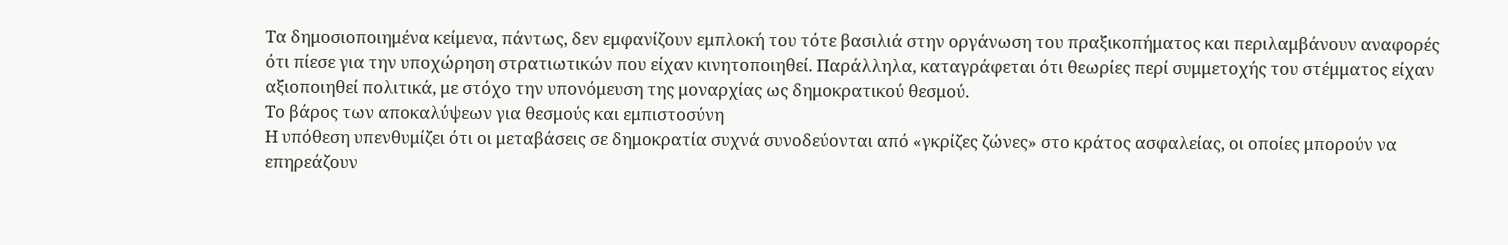Τα δημοσιοποιημένα κείμενα, πάντως, δεν εμφανίζουν εμπλοκή του τότε βασιλιά στην οργάνωση του πραξικοπήματος και περιλαμβάνουν αναφορές ότι πίεσε για την υποχώρηση στρατιωτικών που είχαν κινητοποιηθεί. Παράλληλα, καταγράφεται ότι θεωρίες περί συμμετοχής του στέμματος είχαν αξιοποιηθεί πολιτικά, με στόχο την υπονόμευση της μοναρχίας ως δημοκρατικού θεσμού.
Το βάρος των αποκαλύψεων για θεσμούς και εμπιστοσύνη
Η υπόθεση υπενθυμίζει ότι οι μεταβάσεις σε δημοκρατία συχνά συνοδεύονται από «γκρίζες ζώνες» στο κράτος ασφαλείας, οι οποίες μπορούν να επηρεάζουν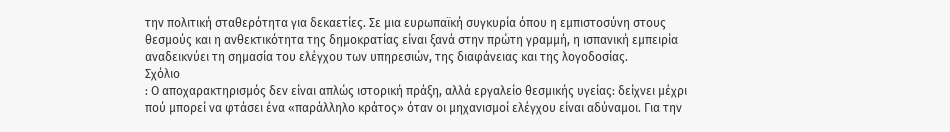την πολιτική σταθερότητα για δεκαετίες. Σε μια ευρωπαϊκή συγκυρία όπου η εμπιστοσύνη στους θεσμούς και η ανθεκτικότητα της δημοκρατίας είναι ξανά στην πρώτη γραμμή, η ισπανική εμπειρία αναδεικνύει τη σημασία του ελέγχου των υπηρεσιών, της διαφάνειας και της λογοδοσίας.
Σχόλιο
: Ο αποχαρακτηρισμός δεν είναι απλώς ιστορική πράξη, αλλά εργαλείο θεσμικής υγείας: δείχνει μέχρι πού μπορεί να φτάσει ένα «παράλληλο κράτος» όταν οι μηχανισμοί ελέγχου είναι αδύναμοι. Για την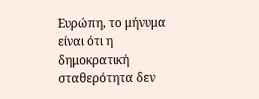Ευρώπη, το μήνυμα είναι ότι η δημοκρατική σταθερότητα δεν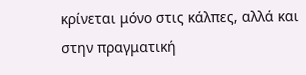κρίνεται μόνο στις κάλπες, αλλά και στην πραγματική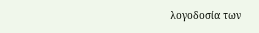λογοδοσία των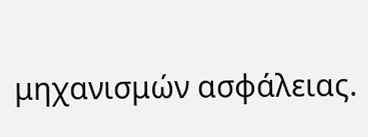μηχανισμών ασφάλειας.